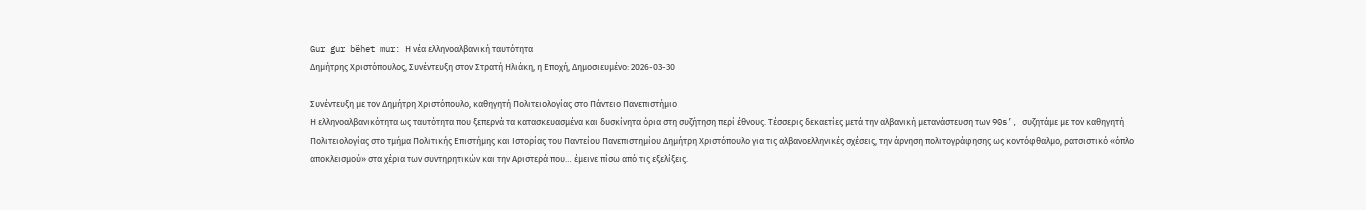Gur gur bëhet mur: Η νέα ελληνοαλβανική ταυτότητα
Δημήτρης Χριστόπουλος, Συνέντευξη στον Στρατή Ηλιάκη, η Εποχή, Δημοσιευμένο: 2026-03-30

Συνέντευξη με τον Δημήτρη Χριστόπουλο, καθηγητή Πολιτειολογίας στο Πάντειο Πανεπιστήμιο
Η ελληνοαλβανικότητα ως ταυτότητα που ξεπερνά τα κατασκευασμένα και δυσκίνητα όρια στη συζήτηση περί έθνους. Τέσσερις δεκαετίες μετά την αλβανική μετανάστευση των 90s’, συζητάμε με τον καθηγητή Πολιτειολογίας στο τμήμα Πολιτικής Επιστήμης και Ιστορίας του Παντείου Πανεπιστημίου Δημήτρη Χριστόπουλο για τις αλβανοελληνικές σχέσεις, την άρνηση πολιτογράφησης ως κοντόφθαλμο, ρατσιστικό «όπλο αποκλεισμού» στα χέρια των συντηρητικών και την Αριστερά που… έμεινε πίσω από τις εξελίξεις.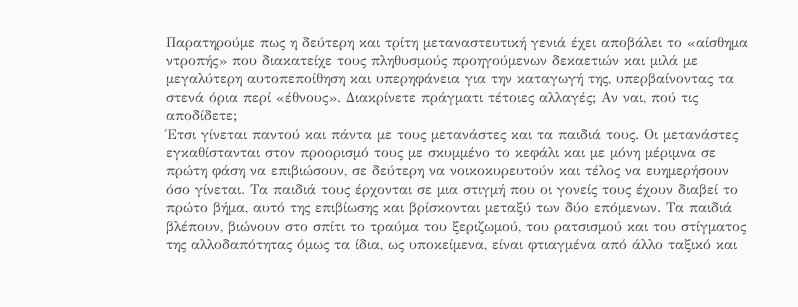Παρατηρούμε πως η δεύτερη και τρίτη μεταναστευτική γενιά έχει αποβάλει το «αίσθημα ντροπής» που διακατείχε τους πληθυσμούς προηγούμενων δεκαετιών και μιλά με μεγαλύτερη αυτοπεποίθηση και υπερηφάνεια για την καταγωγή της, υπερβαίνοντας τα στενά όρια περί «έθνους». Διακρίνετε πράγματι τέτοιες αλλαγές; Αν ναι, πού τις αποδίδετε;
Έτσι γίνεται παντού και πάντα με τους μετανάστες και τα παιδιά τους. Οι μετανάστες εγκαθίστανται στον προορισμό τους με σκυμμένο το κεφάλι και με μόνη μέριμνα σε πρώτη φάση να επιβιώσουν, σε δεύτερη να νοικοκυρευτούν και τέλος να ευημερήσουν όσο γίνεται. Τα παιδιά τους έρχονται σε μια στιγμή που οι γονείς τους έχουν διαβεί το πρώτο βήμα, αυτό της επιβίωσης και βρίσκονται μεταξύ των δύο επόμενων. Τα παιδιά βλέπουν, βιώνουν στο σπίτι το τραύμα του ξεριζωμού, του ρατσισμού και του στίγματος της αλλοδαπότητας όμως τα ίδια, ως υποκείμενα, είναι φτιαγμένα από άλλο ταξικό και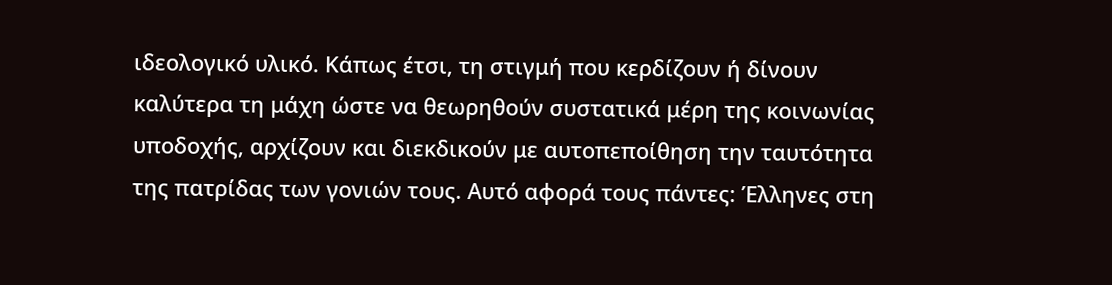ιδεολογικό υλικό. Κάπως έτσι, τη στιγμή που κερδίζουν ή δίνουν καλύτερα τη μάχη ώστε να θεωρηθούν συστατικά μέρη της κοινωνίας υποδοχής, αρχίζουν και διεκδικούν με αυτοπεποίθηση την ταυτότητα της πατρίδας των γονιών τους. Αυτό αφορά τους πάντες: Έλληνες στη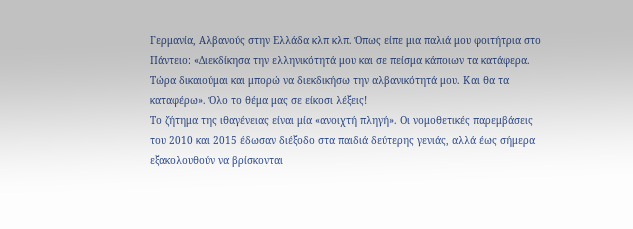Γερμανία, Αλβανούς στην Ελλάδα κλπ κλπ. Όπως είπε μια παλιά μου φοιτήτρια στο Πάντειο: «Διεκδίκησα την ελληνικότητά μου και σε πείσμα κάποιων τα κατάφερα. Τώρα δικαιούμαι και μπορώ να διεκδικήσω την αλβανικότητά μου. Και θα τα καταφέρω». Όλο το θέμα μας σε είκοσι λέξεις!
Το ζήτημα της ιθαγένειας είναι μία «ανοιχτή πληγή». Οι νομοθετικές παρεμβάσεις του 2010 και 2015 έδωσαν διέξοδο στα παιδιά δεύτερης γενιάς, αλλά έως σήμερα εξακολουθούν να βρίσκονται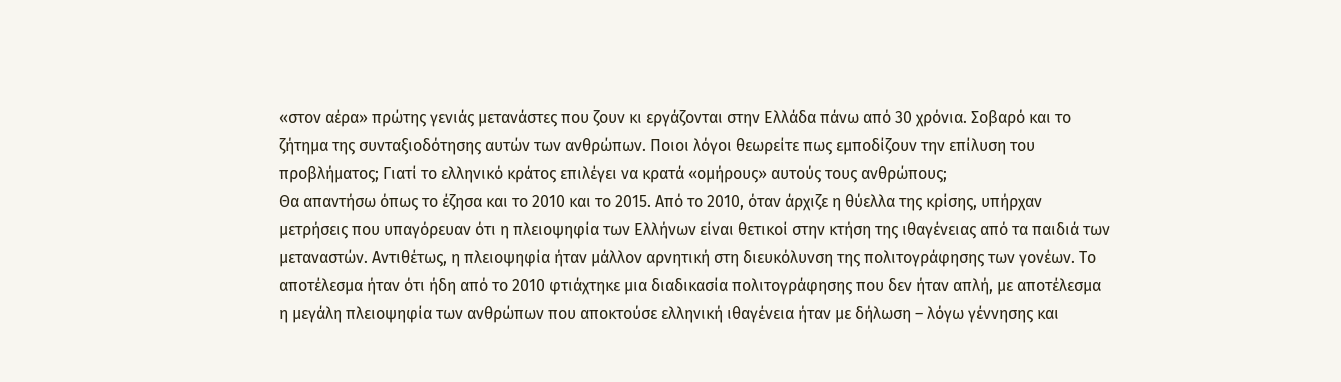«στον αέρα» πρώτης γενιάς μετανάστες που ζουν κι εργάζονται στην Ελλάδα πάνω από 30 χρόνια. Σοβαρό και το ζήτημα της συνταξιοδότησης αυτών των ανθρώπων. Ποιοι λόγοι θεωρείτε πως εμποδίζουν την επίλυση του προβλήματος; Γιατί το ελληνικό κράτος επιλέγει να κρατά «ομήρους» αυτούς τους ανθρώπους;
Θα απαντήσω όπως το έζησα και το 2010 και το 2015. Από το 2010, όταν άρχιζε η θύελλα της κρίσης, υπήρχαν μετρήσεις που υπαγόρευαν ότι η πλειοψηφία των Ελλήνων είναι θετικοί στην κτήση της ιθαγένειας από τα παιδιά των μεταναστών. Αντιθέτως, η πλειοψηφία ήταν μάλλον αρνητική στη διευκόλυνση της πολιτογράφησης των γονέων. Το αποτέλεσμα ήταν ότι ήδη από το 2010 φτιάχτηκε μια διαδικασία πολιτογράφησης που δεν ήταν απλή, με αποτέλεσμα η μεγάλη πλειοψηφία των ανθρώπων που αποκτούσε ελληνική ιθαγένεια ήταν με δήλωση – λόγω γέννησης και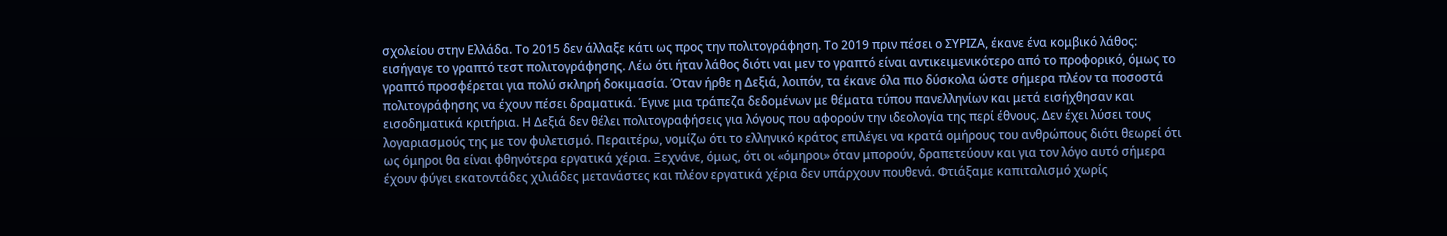σχολείου στην Ελλάδα. Το 2015 δεν άλλαξε κάτι ως προς την πολιτογράφηση. Το 2019 πριν πέσει ο ΣΥΡΙΖΑ, έκανε ένα κομβικό λάθος: εισήγαγε το γραπτό τεστ πολιτογράφησης. Λέω ότι ήταν λάθος διότι ναι μεν το γραπτό είναι αντικειμενικότερο από το προφορικό, όμως το γραπτό προσφέρεται για πολύ σκληρή δοκιμασία. Όταν ήρθε η Δεξιά, λοιπόν, τα έκανε όλα πιο δύσκολα ώστε σήμερα πλέον τα ποσοστά πολιτογράφησης να έχουν πέσει δραματικά. Έγινε μια τράπεζα δεδομένων με θέματα τύπου πανελληνίων και μετά εισήχθησαν και εισοδηματικά κριτήρια. Η Δεξιά δεν θέλει πολιτογραφήσεις για λόγους που αφορούν την ιδεολογία της περί έθνους. Δεν έχει λύσει τους λογαριασμούς της με τον φυλετισμό. Περαιτέρω, νομίζω ότι το ελληνικό κράτος επιλέγει να κρατά ομήρους του ανθρώπους διότι θεωρεί ότι ως όμηροι θα είναι φθηνότερα εργατικά χέρια. Ξεχνάνε, όμως, ότι οι «όμηροι» όταν μπορούν, δραπετεύουν και για τον λόγο αυτό σήμερα έχουν φύγει εκατοντάδες χιλιάδες μετανάστες και πλέον εργατικά χέρια δεν υπάρχουν πουθενά. Φτιάξαμε καπιταλισμό χωρίς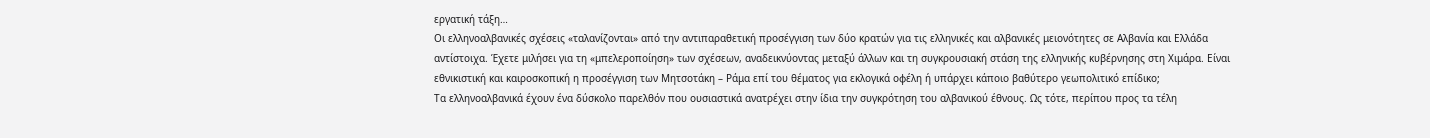εργατική τάξη…
Οι ελληνοαλβανικές σχέσεις «ταλανίζονται» από την αντιπαραθετική προσέγγιση των δύο κρατών για τις ελληνικές και αλβανικές μειονότητες σε Αλβανία και Ελλάδα αντίστοιχα. Έχετε μιλήσει για τη «μπελεροποίηση» των σχέσεων, αναδεικνύοντας μεταξύ άλλων και τη συγκρουσιακή στάση της ελληνικής κυβέρνησης στη Χιμάρα. Είναι εθνικιστική και καιροσκοπική η προσέγγιση των Μητσοτάκη – Ράμα επί του θέματος για εκλογικά οφέλη ή υπάρχει κάποιο βαθύτερο γεωπολιτικό επίδικο;
Τα ελληνοαλβανικά έχουν ένα δύσκολο παρελθόν που ουσιαστικά ανατρέχει στην ίδια την συγκρότηση του αλβανικού έθνους. Ως τότε, περίπου προς τα τέλη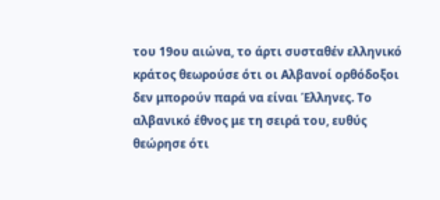του 19ου αιώνα, το άρτι συσταθέν ελληνικό κράτος θεωρούσε ότι οι Αλβανοί ορθόδοξοι δεν μπορούν παρά να είναι Έλληνες. Το αλβανικό έθνος με τη σειρά του, ευθύς θεώρησε ότι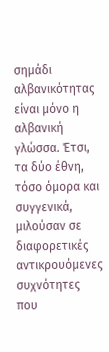σημάδι αλβανικότητας είναι μόνο η αλβανική γλώσσα. Έτσι, τα δύο έθνη, τόσο όμορα και συγγενικά, μιλούσαν σε διαφορετικές αντικρουόμενες συχνότητες που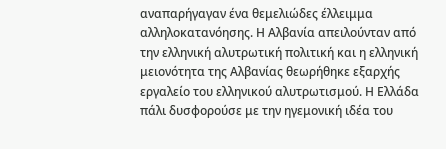αναπαρήγαγαν ένα θεμελιώδες έλλειμμα αλληλοκατανόησης. Η Αλβανία απειλούνταν από την ελληνική αλυτρωτική πολιτική και η ελληνική μειονότητα της Αλβανίας θεωρήθηκε εξαρχής εργαλείο του ελληνικού αλυτρωτισμού. Η Ελλάδα πάλι δυσφορούσε με την ηγεμονική ιδέα του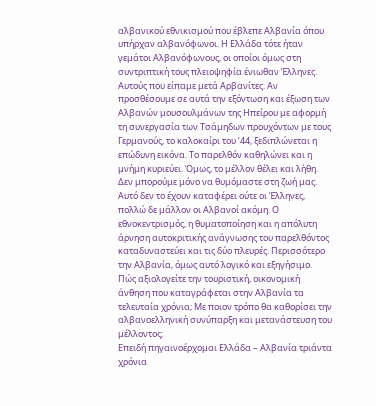αλβανικού εθνικισμού που έβλεπε Αλβανία όπου υπήρχαν αλβανόφωνοι. Η Ελλάδα τότε ήταν γεμάτοι Αλβανόφωνους, οι οποίοι όμως στη συντριπτική τους πλειοψηφία ένιωθαν Έλληνες. Αυτούς που είπαμε μετά Αρβανίτες. Αν προσθέσουμε σε αυτά την εξόντωση και έξωση των Αλβανών μουσουλμάνων της Ηπείρου με αφορμή τη συνεργασία των Τσάμηδων προυχόντων με τους Γερμανούς, το καλοκαίρι του ’44, ξεδιπλώνεται η επώδυνη εικόνα. Το παρελθόν καθηλώνει και η μνήμη κυριεύει. Όμως, το μέλλον θέλει και λήθη. Δεν μπορούμε μόνο να θυμόμαστε στη ζωή μας. Αυτό δεν το έχουν καταφέρει ούτε οι Έλληνες, πολλώ δε μάλλον οι Αλβανοί ακόμη. Ο εθνοκεντρισμός, η θυματοποίηση και η απόλυτη άρνηση αυτοκριτικής ανάγνωσης του παρελθόντος καταδυναστεύει και τις δύο πλευρές. Περισσότερο την Αλβανία, όμως αυτό λογικό και εξηγήσιμο.
Πώς αξιολογείτε την τουριστική, οικονομική άνθηση που καταγράφεται στην Αλβανία τα τελευταία χρόνια; Με ποιον τρόπο θα καθορίσει την αλβανοελληνική συνύπαρξη και μετανάστευση του μέλλοντος;
Επειδή πηγαινοέρχομαι Ελλάδα – Αλβανία τριάντα χρόνια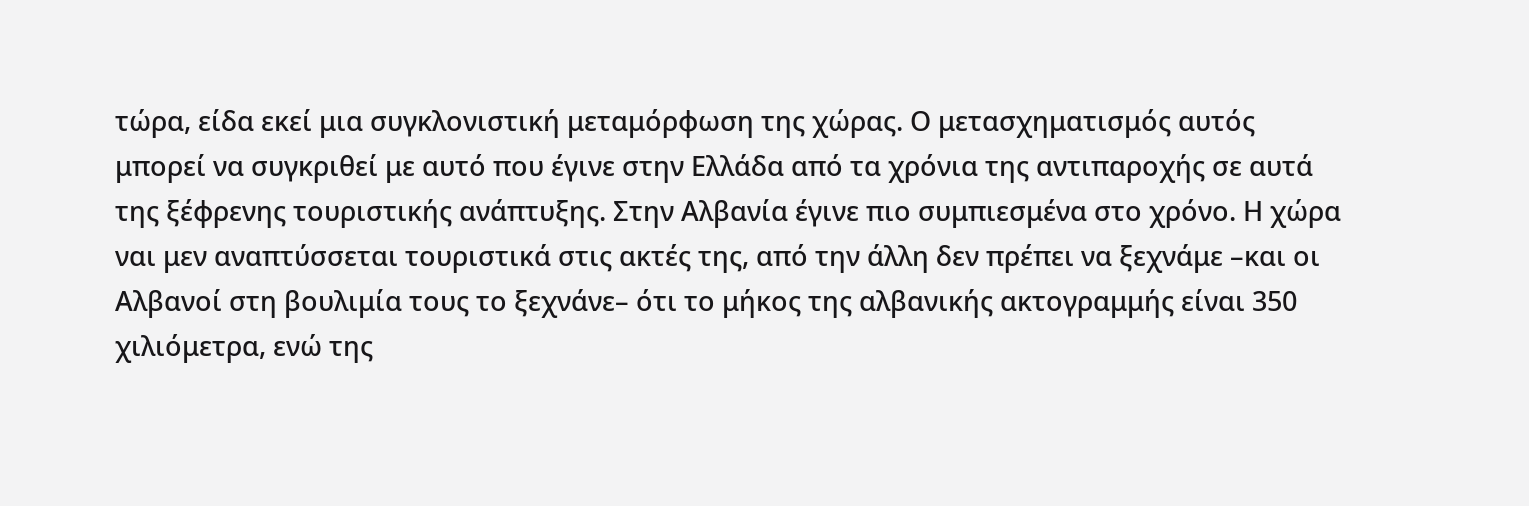τώρα, είδα εκεί μια συγκλονιστική μεταμόρφωση της χώρας. Ο μετασχηματισμός αυτός μπορεί να συγκριθεί με αυτό που έγινε στην Ελλάδα από τα χρόνια της αντιπαροχής σε αυτά της ξέφρενης τουριστικής ανάπτυξης. Στην Αλβανία έγινε πιο συμπιεσμένα στο χρόνο. Η χώρα ναι μεν αναπτύσσεται τουριστικά στις ακτές της, από την άλλη δεν πρέπει να ξεχνάμε –και οι Αλβανοί στη βουλιμία τους το ξεχνάνε– ότι το μήκος της αλβανικής ακτογραμμής είναι 350 χιλιόμετρα, ενώ της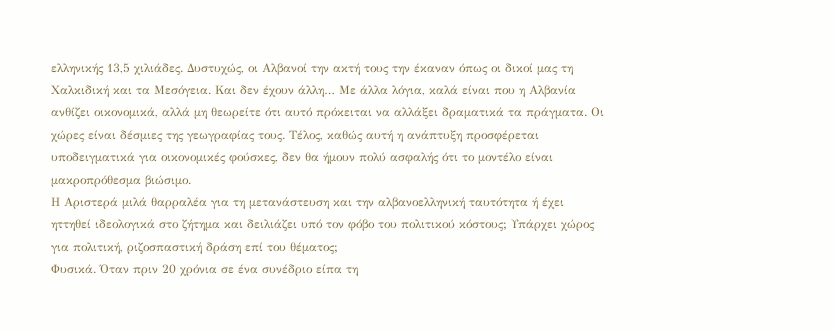ελληνικής 13,5 χιλιάδες. Δυστυχώς, οι Αλβανοί την ακτή τους την έκαναν όπως οι δικοί μας τη Χαλκιδική και τα Μεσόγεια. Και δεν έχουν άλλη… Με άλλα λόγια, καλά είναι που η Αλβανία ανθίζει οικονομικά, αλλά μη θεωρείτε ότι αυτό πρόκειται να αλλάξει δραματικά τα πράγματα. Οι χώρες είναι δέσμιες της γεωγραφίας τους. Τέλος, καθώς αυτή η ανάπτυξη προσφέρεται υποδειγματικά για οικονομικές φούσκες, δεν θα ήμουν πολύ ασφαλής ότι το μοντέλο είναι μακροπρόθεσμα βιώσιμο.
Η Αριστερά μιλά θαρραλέα για τη μετανάστευση και την αλβανοελληνική ταυτότητα ή έχει ηττηθεί ιδεολογικά στο ζήτημα και δειλιάζει υπό τον φόβο του πολιτικού κόστους; Υπάρχει χώρος για πολιτική, ριζοσπαστική δράση επί του θέματος;
Φυσικά. Όταν πριν 20 χρόνια σε ένα συνέδριο είπα τη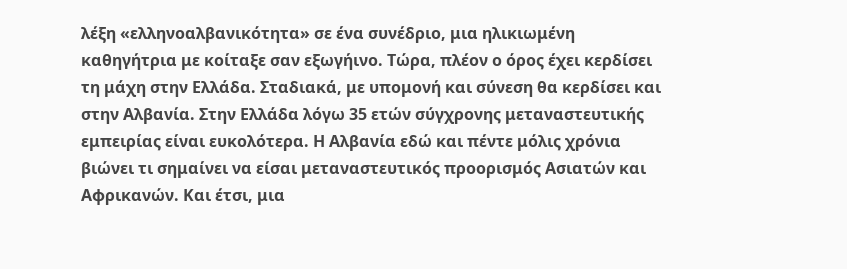λέξη «ελληνοαλβανικότητα» σε ένα συνέδριο, μια ηλικιωμένη καθηγήτρια με κοίταξε σαν εξωγήινο. Τώρα, πλέον ο όρος έχει κερδίσει τη μάχη στην Ελλάδα. Σταδιακά, με υπομονή και σύνεση θα κερδίσει και στην Αλβανία. Στην Ελλάδα λόγω 35 ετών σύγχρονης μεταναστευτικής εμπειρίας είναι ευκολότερα. Η Αλβανία εδώ και πέντε μόλις χρόνια βιώνει τι σημαίνει να είσαι μεταναστευτικός προορισμός Ασιατών και Αφρικανών. Και έτσι, μια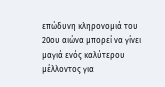επώδυνη κληρονομιά του 20ου αιώνα μπορεί να γίνει μαγιά ενός καλύτερου μέλλοντος για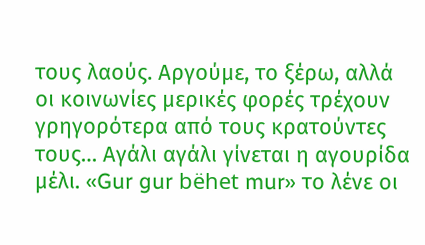τους λαούς. Αργούμε, το ξέρω, αλλά οι κοινωνίες μερικές φορές τρέχουν γρηγορότερα από τους κρατούντες τους… Αγάλι αγάλι γίνεται η αγουρίδα μέλι. «Gur gur bëhet mur» το λένε οι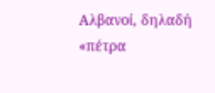Αλβανοί, δηλαδή «πέτρα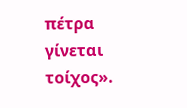πέτρα γίνεται τοίχος».